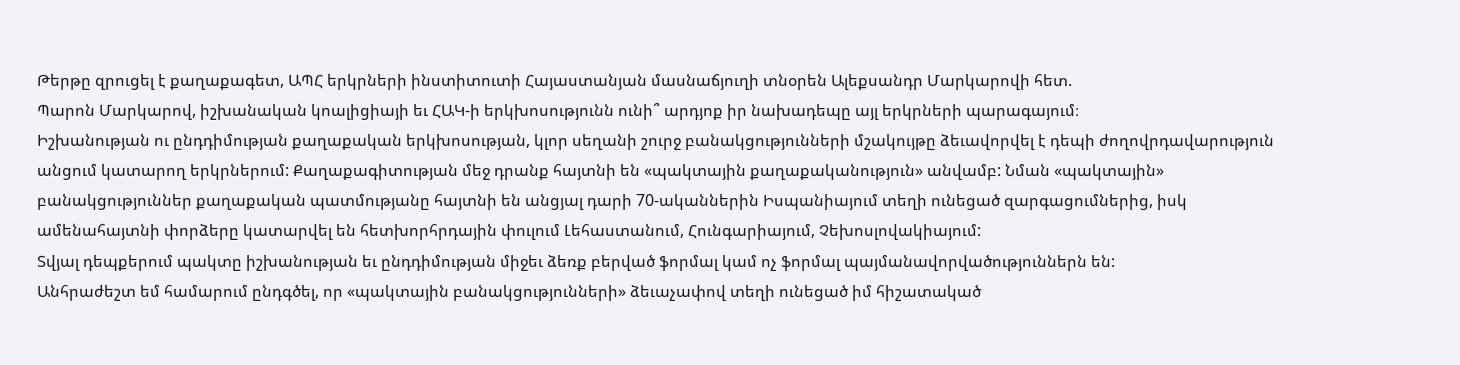Թերթը զրուցել է քաղաքագետ, ԱՊՀ երկրների ինստիտուտի Հայաստանյան մասնաճյուղի տնօրեն Ալեքսանդր Մարկարովի հետ.
Պարոն Մարկարով, իշխանական կոալիցիայի եւ ՀԱԿ-ի երկխոսությունն ունի՞ արդյոք իր նախադեպը այլ երկրների պարագայում։
Իշխանության ու ընդդիմության քաղաքական երկխոսության, կլոր սեղանի շուրջ բանակցությունների մշակույթը ձեւավորվել է դեպի ժողովրդավարություն անցում կատարող երկրներում: Քաղաքագիտության մեջ դրանք հայտնի են «պակտային քաղաքականություն» անվամբ: Նման «պակտային» բանակցություններ քաղաքական պատմությանը հայտնի են անցյալ դարի 70-ականներին Իսպանիայում տեղի ունեցած զարգացումներից, իսկ ամենահայտնի փորձերը կատարվել են հետխորհրդային փուլում Լեհաստանում, Հունգարիայում, Չեխոսլովակիայում:
Տվյալ դեպքերում պակտը իշխանության եւ ընդդիմության միջեւ ձեռք բերված ֆորմալ կամ ոչ ֆորմալ պայմանավորվածություններն են:
Անհրաժեշտ եմ համարում ընդգծել, որ «պակտային բանակցությունների» ձեւաչափով տեղի ունեցած իմ հիշատակած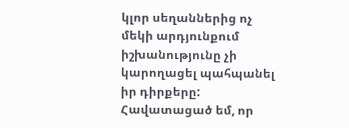կլոր սեղաններից ոչ մեկի արդյունքում իշխանությունը չի կարողացել պահպանել իր դիրքերը: Հավատացած եմ, որ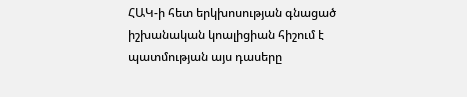ՀԱԿ-ի հետ երկխոսության գնացած իշխանական կոալիցիան հիշում է պատմության այս դասերը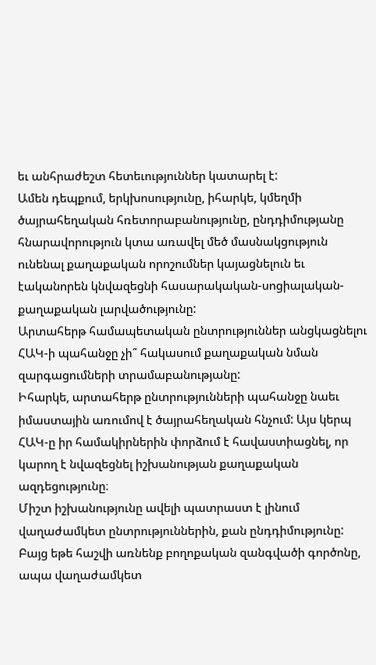եւ անհրաժեշտ հետեւություններ կատարել է:
Ամեն դեպքում, երկխոսությունը, իհարկե, կմեղմի ծայրահեղական հռետորաբանությունը, ընդդիմությանը հնարավորություն կտա առավել մեծ մասնակցություն ունենալ քաղաքական որոշումներ կայացնելուն եւ էականորեն կնվազեցնի հասարակական-սոցիալական-քաղաքական լարվածությունը:
Արտահերթ համապետական ընտրություններ անցկացնելու ՀԱԿ-ի պահանջը չի՞ հակասում քաղաքական նման զարգացումների տրամաբանությանը:
Իհարկե, արտահերթ ընտրությունների պահանջը նաեւ իմաստային առումով է ծայրահեղական հնչում: Այս կերպ ՀԱԿ-ը իր համակիրներին փորձում է հավաստիացնել, որ կարող է նվազեցնել իշխանության քաղաքական ազդեցությունը։
Միշտ իշխանությունը ավելի պատրաստ է լինում վաղաժամկետ ընտրություններին, քան ընդդիմությունը: Բայց եթե հաշվի առնենք բողոքական զանգվածի գործոնը, ապա վաղաժամկետ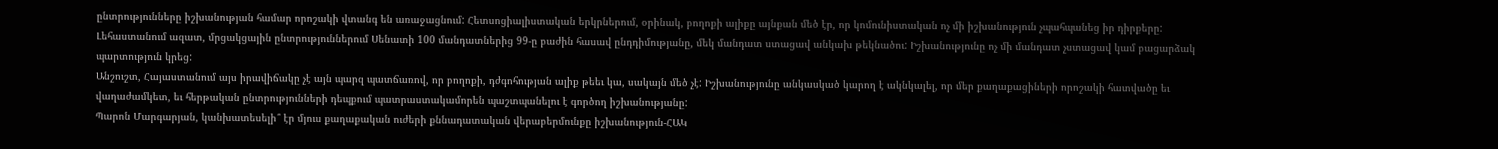ընտրությունները իշխանության համար որոշակի վտանգ են առաջացնում: Հետսոցիալիստական երկրներում, օրինակ, բողոքի ալիքը այնքան մեծ էր, որ կոմունիստական ոչ մի իշխանություն չպահպանեց իր դիրքերը: Լեհաստանում ազատ, մրցակցային ընտրություններում Սենատի 100 մանդատներից 99-ը բաժին հասավ ընդդիմությանը, մեկ մանդատ ստացավ անկախ թեկնածու: Իշխանությունը ոչ մի մանդատ չստացավ կամ բացարձակ պարտություն կրեց:
Անշուշտ, Հայաստանում այս իրավիճակը չէ այն պարզ պատճառով, որ բողոքի, դժգոհության ալիք թեեւ կա, սակայն մեծ չէ: Իշխանությունը անկասկած կարող է ակնկալել, որ մեր քաղաքացիների որոշակի հատվածը եւ վաղաժամկետ, եւ հերթական ընտրությունների դեպքում պատրաստակամորեն պաշտպանելու է գործող իշխանությանը:
Պարոն Մարգարյան, կանխատեսելի՞ էր մյուս քաղաքական ուժերի քննադատական վերաբերմունքը իշխանություն-ՀԱԿ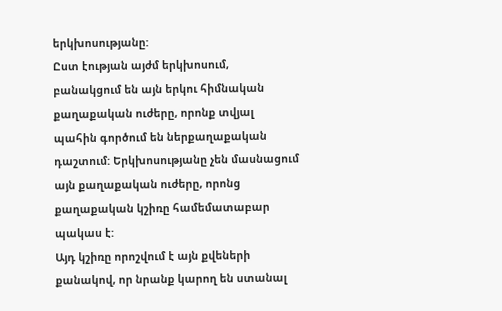երկխոսությանը:
Ըստ էության այժմ երկխոսում, բանակցում են այն երկու հիմնական քաղաքական ուժերը, որոնք տվյալ պահին գործում են ներքաղաքական դաշտում: Երկխոսությանը չեն մասնացում այն քաղաքական ուժերը, որոնց քաղաքական կշիռը համեմատաբար պակաս է:
Այդ կշիռը որոշվում է այն քվեների քանակով, որ նրանք կարող են ստանալ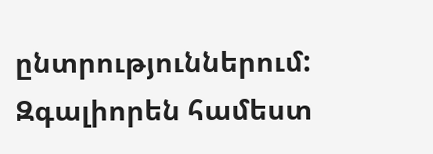ընտրություններում: Զգալիորեն համեստ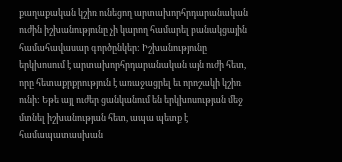քաղաքական կշիռ ունեցող արտախորհրդարանական ուժին իշխանությունը չի կարող համարել բանակցային համահավասար գործընկեր: Իշխանությունը երկխոսում է արտախորհրդարանական այն ուժի հետ, որը հետաքրքրություն է առաջացրել եւ որոշակի կշիռ ունի: Եթե այլ ուժեր ցանկանում են երկխոսության մեջ մտնել իշխանության հետ, ապա պետք է համապատասխան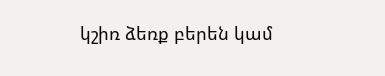կշիռ ձեռք բերեն կամ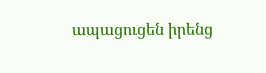ապացուցեն իրենց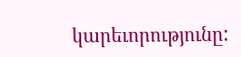կարեւորությունը: